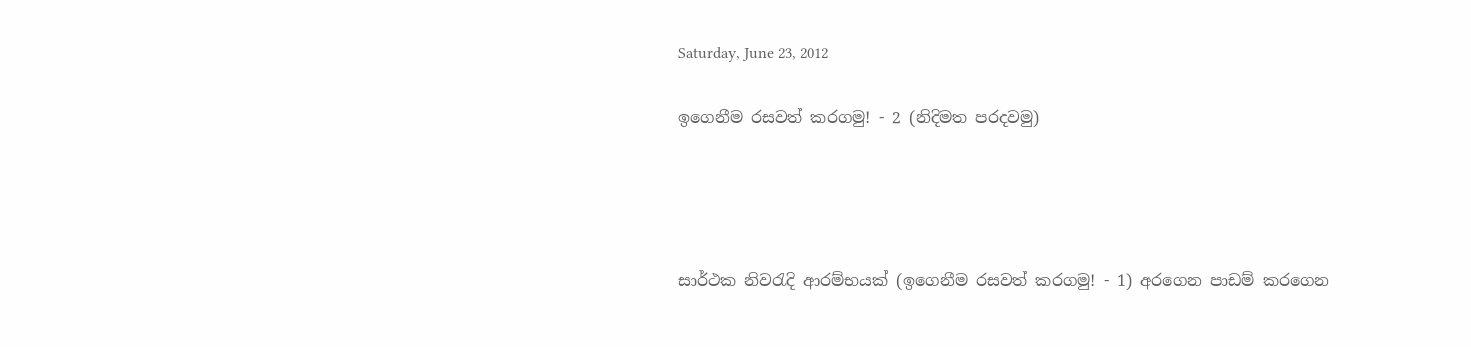Saturday, June 23, 2012

ඉගෙනීම රසවත් කරගමු! - 2 (නිදිමත පරදවමු)




සාර්ථක නිවරැදි ආරම්භයක් (ඉගෙනීම රසවත් කරගමු! - 1) අරගෙන පාඩම් කරගෙන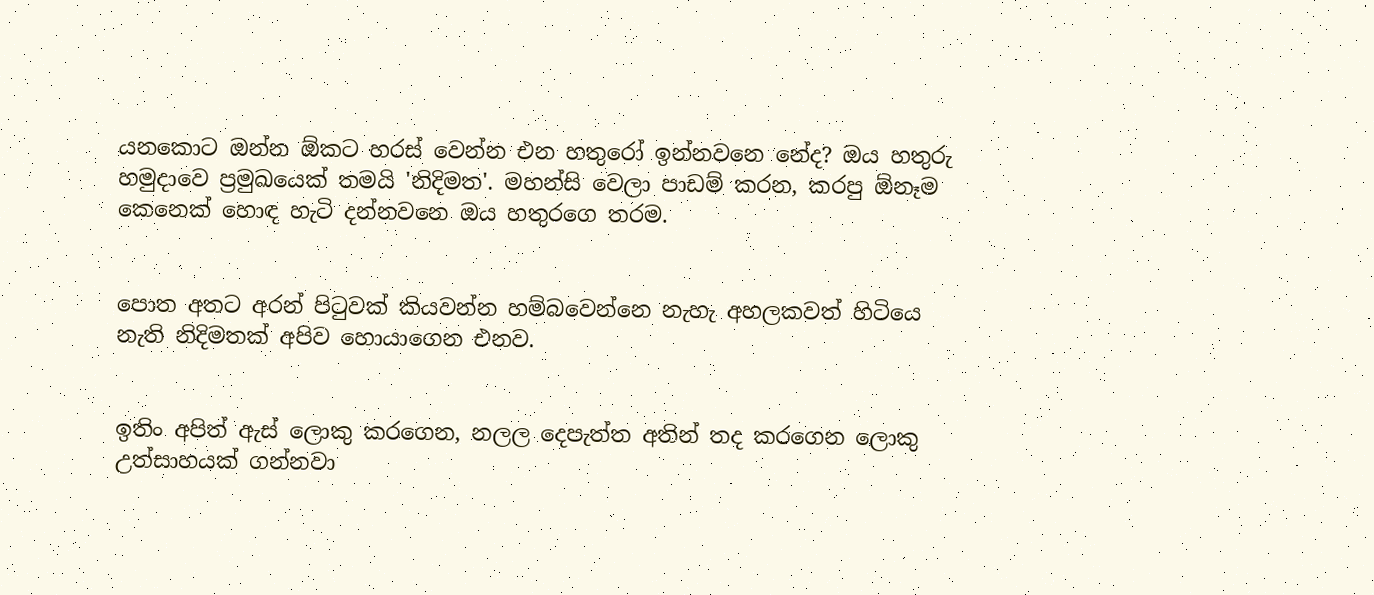යනකොට ඔන්න ඕකට හරස් වෙන්න එන හතුරෝ ඉන්නවනෙ නේද? ඔය හතුරු හමුදාවෙ ප්‍රමුඛයෙක් තමයි 'නිදිමත'. මහන්සි වෙලා පාඩම් කරන, කරපු ඕනෑම කෙනෙක් හොඳ හැටි දන්නවනෙ ඔය හතුරගෙ තරම.


පොත අතට අරන් පිටුවක් කියවන්න හම්බවෙන්නෙ නැහැ අහලකවත් හිටියෙ නැති නිදිමතක් අපිව හොයාගෙන එනව.


ඉතිං අපිත් ඇස් ලොකු කරගෙන, නලල දෙපැත්ත අතින් තද කරගෙන ලොකු උත්සාහයක් ගන්නවා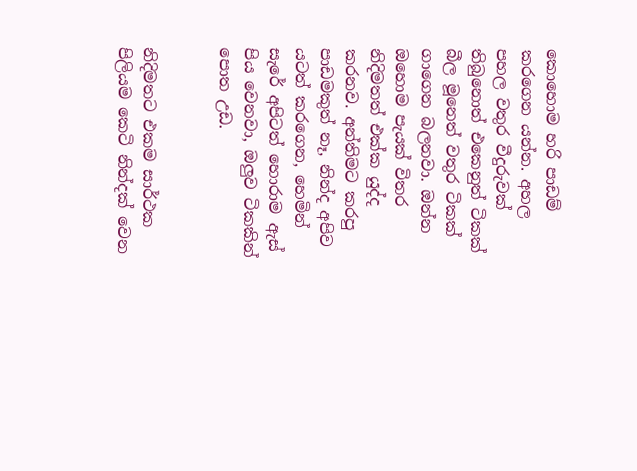කොහොම හරි පාඩම් කරගෙන යන්න. අහල පහල වතුර වීදුරුවක් තිබුනොත් එකෙනුත් ටිකක් බීල මූනෙත් වතුර ටිකක් ගාගෙන බලනවා. ඔන්න ඔහොම පැයක් විතර නිදිමතත් එක්ක යුද්ද කරනව. අන්තිමට කරපු පාඩමකුත් නෑ, නින්ද අපිව යටත් කරගෙන, හෙමින් සැරේ අපිටත් හොරාම ඇස් පිය වෙනවා, ඔලුව ටිකකින් පොත උඩ.


නිදිමතට එකම සාර්ථක පිලියම කෙටි නින්දක් වෙන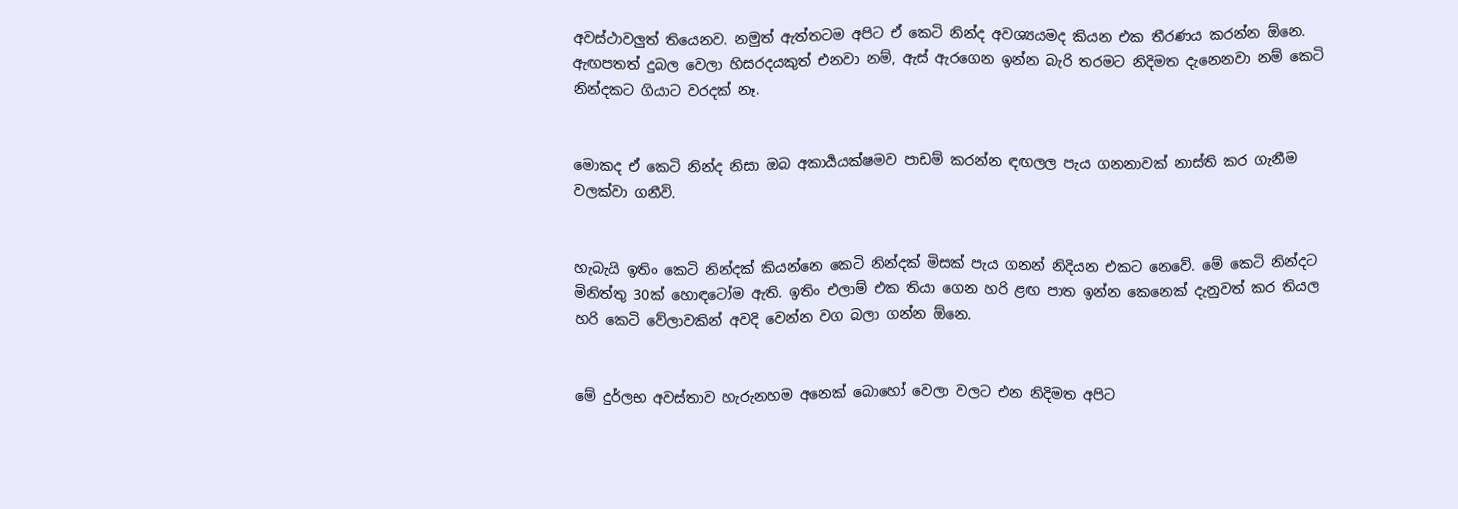අවස්ථාවලුත් තියෙනව. නමුත් ඇත්තටම අපිට ඒ කෙටි නින්ද අවශ්‍යයමද කියන එක තීරණය කරන්න ඕනෙ.  ඇඟපතත් දුබල වෙලා හිසරදයකුත් එනවා නම්, ඇස් ඇරගෙන ඉන්න බැරි තරමට නිදිමත දැනෙනවා නම් කෙටි නින්දකට ගියාට වරදක් නෑ.


මොකද ඒ කෙටි නින්ද නිසා ඔබ අකාර්‍යයක්ෂමව පාඩම් කරන්න ඳඟලල පැය ගනනාවක් නාස්ති කර ගැනීම වලක්වා ගනීවි.


හැබැයි ඉතිං කෙටි නින්දක් කියන්නෙ කෙටි නින්දක් මිසක් පැය ගනන් නිදියන එකට නෙවේ. මේ කෙටි නින්දට මිනිත්තු 30ක් හොඳටෝම ඇති. ඉතිං එලාම් එක තියා ගෙන හරි ළඟ පාත ඉන්න කෙනෙක් දැනුවත් කර තියල හරි කෙටි වේලාවකින් අවදි වෙන්න වග බලා ගන්න ඕනෙ.


මේ දුර්ලභ අවස්තාව හැරුනහම අනෙක් බොහෝ වෙලා වලට එන නිදිමත අපිට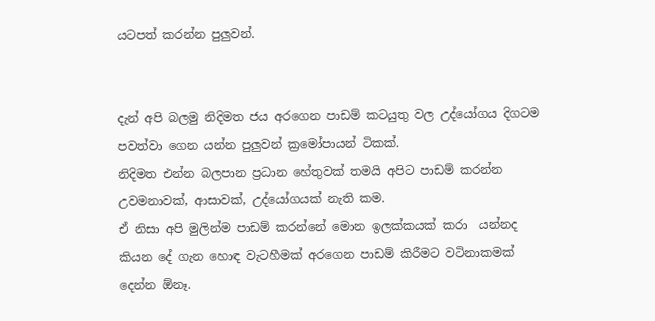යටපත් කරන්න පුලුවන්.


දැන් අපි බලමු නිදිමත ජය අරගෙන පාඩම් කටයුතු වල උද්යෝගය දිගටම පවත්වා ගෙන යන්න පුලුවන් ක්‍රමෝපායන් ටිකක්.
නිදිමත එන්න බලපාන ප්‍රධාන හේතුවක් තමයි අපිට පාඩම් කරන්න උවමනාවක්, ආසාවක්, උද්යෝගයක් නැති කම.
ඒ නිසා අපි මුලින්ම පාඩම් කරන්නේ මොන ඉලක්කයක් කරා  යන්නද කියන දේ ගැන හොඳ වැටහීමක් අරගෙන පාඩම් කිරීමට වටිනාකමක් දෙන්න ඕනෑ.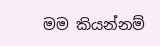මම කියන්නම්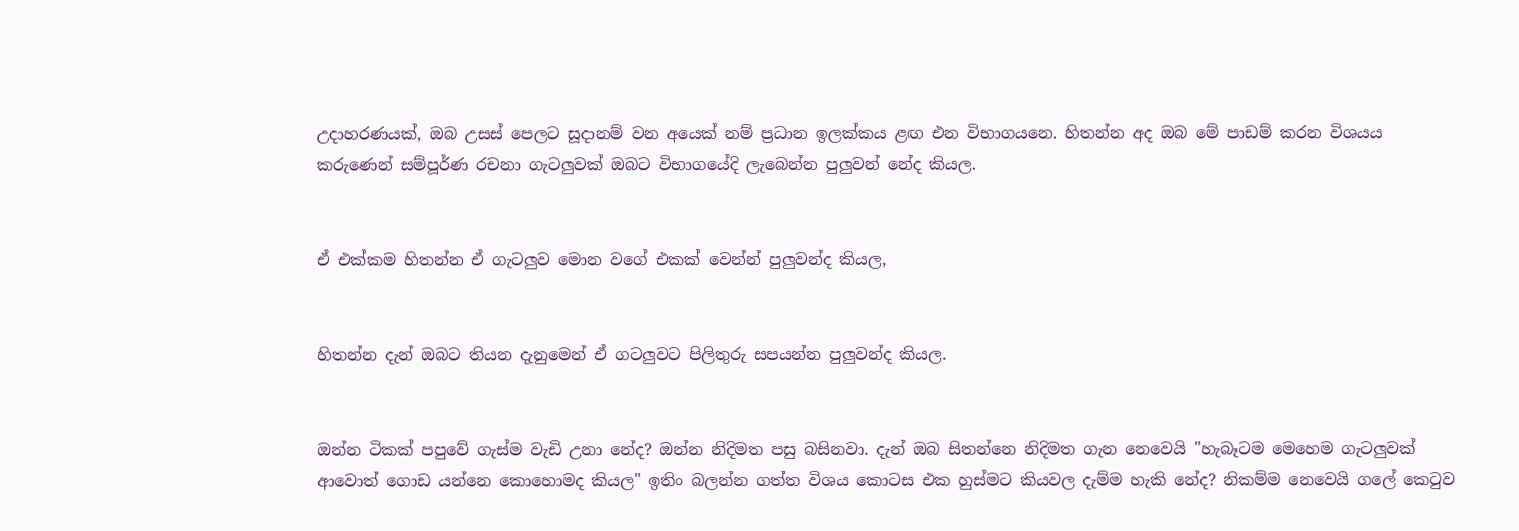උදාහරණයක්, ඔබ උසස් පෙලට සූදානම් වන අයෙක් නම් ප්‍රධාන ඉලක්කය ළඟ එන විභාගයනෙ. හිතන්න අද ඔබ මේ පාඩම් කරන විශයය කරුණෙන් සම්පූර්ණ රචනා ගැටලුවක් ඔබට විභාගයේදි ලැබෙන්න පුලුවන් නේද කියල.


ඒ එක්කම හිතන්න ඒ ගැටලුව මොන වගේ එකක් වෙන්න් පුලුවන්ද කියල,


හිතන්න දැන් ඔබට තියන දැනුමෙන් ඒ ගටලුවට පිලිතුරු සපයන්න පුලුවන්ද කියල.


ඔන්න ටිකක් පපුවේ ගැස්ම වැඩි උනා නේද? ඔන්න නිදිමත පසු බසිනවා. දැන් ඔබ සිතන්නෙ නිදිමත ගැන නෙවෙයි "හැබෑටම මෙහෙම ගැටලුවක් ආවොත් ගොඩ යන්නෙ කොහොමද කියල" ඉතිං බලන්න ගත්ත විශය කොටස එක හුස්මට කියවල දැම්ම හැකි නේද? නිකම්ම නෙවෙයි ගලේ කෙටුව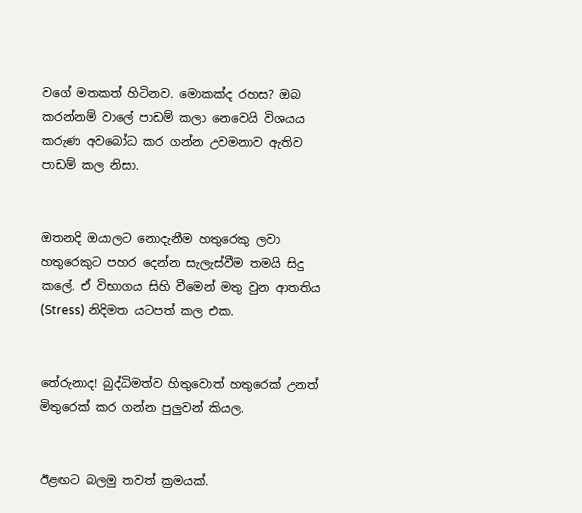වගේ මතකත් හිටිනව. මොකක්ද රහස? ඔබ කරන්නම් වාලේ පාඩම් කලා නෙවෙයි විශයය කරුණ අවබෝධ කර ගන්න උවමනාව ඇතිව පාඩම් කල නිසා.


ඔතනදි ඔයාලට නොදැනීම හතුරෙකු ලවා හතුරෙකුට පහර දෙන්න සැලැස්වීම තමයි සිදු කලේ. ඒ විභාගය සිහි වීමෙන් මතු වුන ආතතිය (Stress) නිදිමත යටපත් කල එක.


තේරුනාද! බුද්ධිමත්ව හිතුවොත් හතුරෙක් උනත් මිතුරෙක් කර ගන්න පුලුවන් කියල.


ඊළඟට බලමු තවත් ක්‍රමයක්.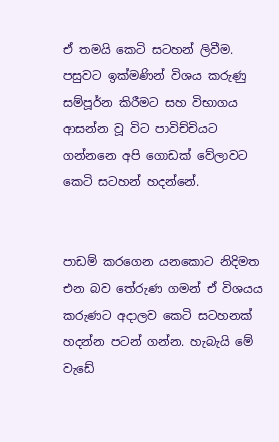ඒ තමයි කෙටි සටහන් ලිවීම. පසුවට ඉක්මණින් විශය කරුණු සම්පූර්න කිරීමට සහ විභාගය ආසන්න වූ විට පාවිච්චියට ගන්නනෙ අපි ගොඩක් වේලාවට කෙටි සටහන් හදන්නේ.


පාඩම් කරගෙන යනකොට නිදිමත එන බව තේරුණ ගමන් ඒ විශයය කරුණට අදාලව කෙටි සටහනක් හදන්න පටන් ගන්න. හැබැයි මේ වැඩේ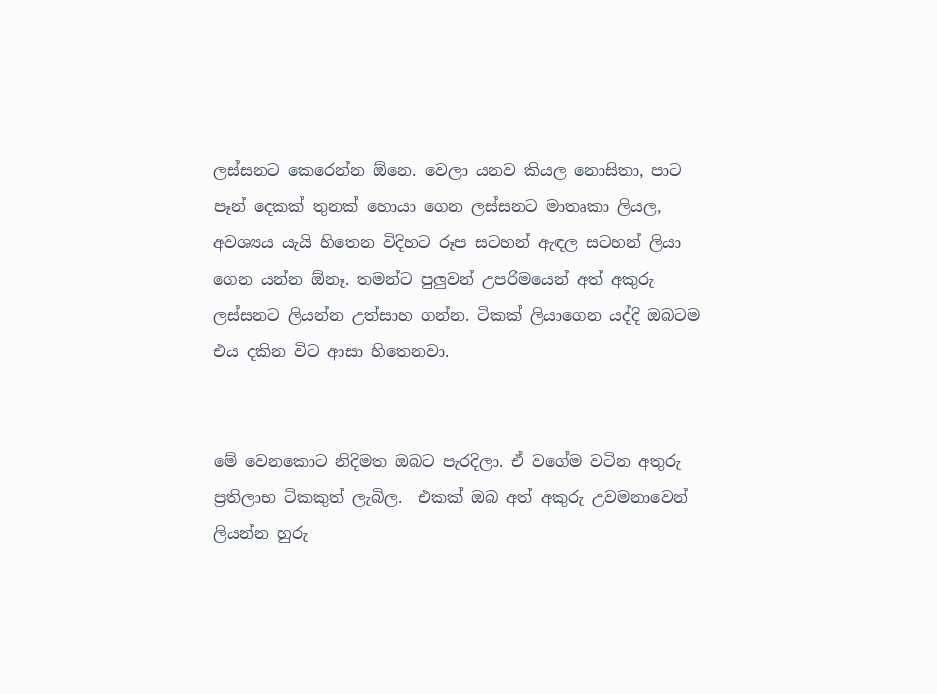ලස්සනට කෙරෙන්න ඕනෙ. වෙලා යනව කියල නොසිතා, පාට පෑන් දෙකක් තුනක් හොයා ගෙන ලස්සනට මාතෘකා ලියල, අවශ්‍යය යැයි හිතෙන විදිහට රූප සටහන් ඇඳල සටහන් ලියා ගෙන යන්න ඕනෑ. තමන්ට පුලුවන් උපරිමයෙන් අත් අකුරු ලස්සනට ලියන්න උත්සාහ ගන්න. ටිකක් ලියාගෙන යද්දි ඔබටම එය දකින විට ආසා හිතෙනවා.


මේ වෙනකොට නිදිමත ඔබට පැරදිලා. ඒ වගේම වටින අතුරු ප්‍රතිලාභ ටිකකුත් ලැබිල.  එකක් ඔබ අත් අකුරු උවමනාවෙන් ලියන්න හුරු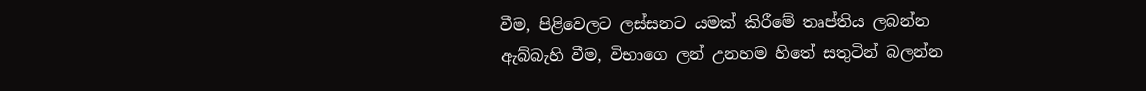වීම, පිළිවෙලට ලස්සනට යමක් කිරීමේ තෘප්තිය ලබන්න ඇබ්බැහි වීම, විභාගෙ ලන් උනහම හිතේ සතුටින් බලන්න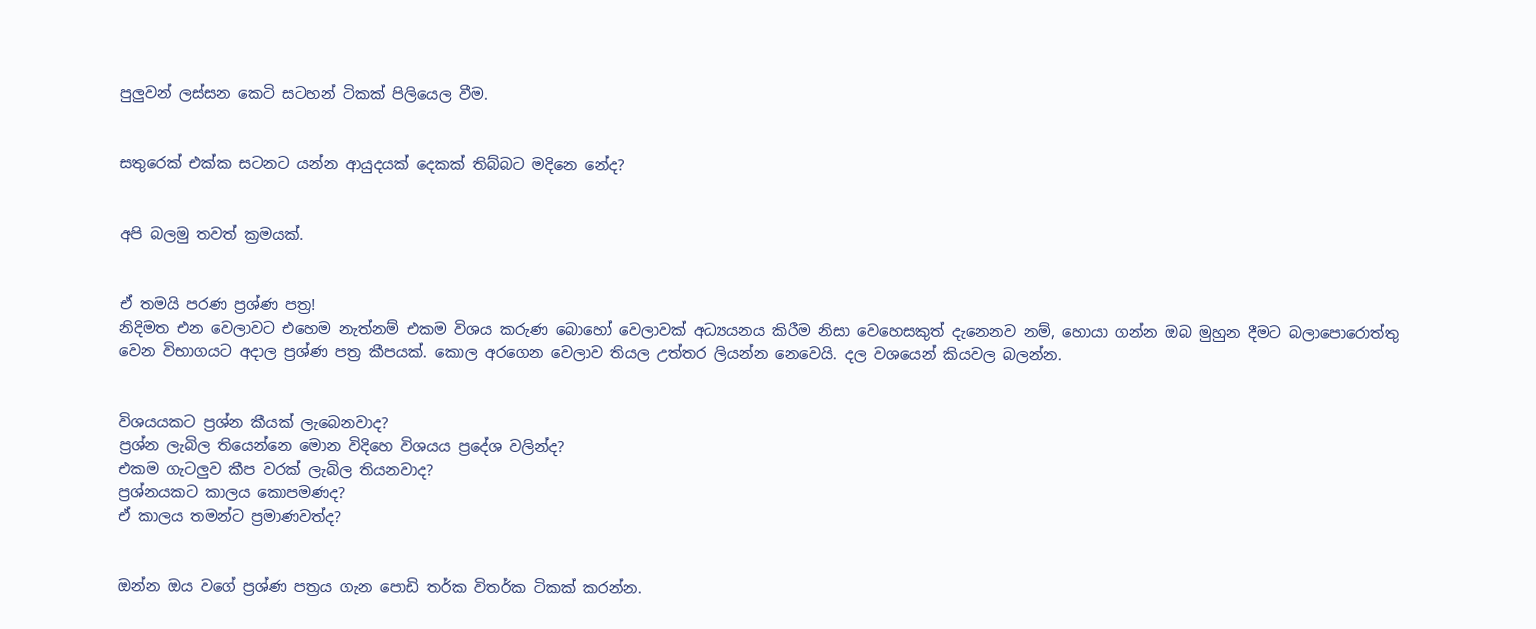පුලුවන් ලස්සන කෙටි සටහන් ටිකක් පිලියෙල වීම.


සතුරෙක් එක්ක සටනට යන්න ආයුදයක් දෙකක් තිබ්බට මදිනෙ නේද?


අපි බලමු තවත් ක්‍රමයක්.


ඒ තමයි පරණ ප්‍රශ්ණ පත්‍ර!
නිදිමත එන වෙලාවට එහෙම නැත්නම් එකම විශය කරුණ බොහෝ වෙලාවක් අධ්‍යයනය කිරීම නිසා වෙහෙසකුත් දැනෙනව නම්, හොයා ගන්න ඔබ මුහුන දීමට බලාපොරොත්තු වෙන විභාගයට අදාල ප්‍රශ්ණ පත්‍ර කීපයක්. කොල අරගෙන වෙලාව තියල උත්තර ලියන්න නෙවෙයි. දල වශයෙන් කියවල බලන්න.


විශයයකට ප්‍රශ්න කීයක් ලැබෙනවාද?
ප්‍රශ්න ලැබිල තියෙන්නෙ මොන විදිහෙ විශයය ප්‍රදේශ වලින්ද?
එකම ගැටලුව කීප වරක් ලැබිල තියනවාද?
ප්‍රශ්නයකට කාලය කොපමණද?
ඒ කාලය තමන්ට ප්‍රමාණවත්ද?


ඔන්න ඔය වගේ ප්‍රශ්ණ පත්‍රය ගැන පොඩි තර්ක විතර්ක ටිකක් කරන්න.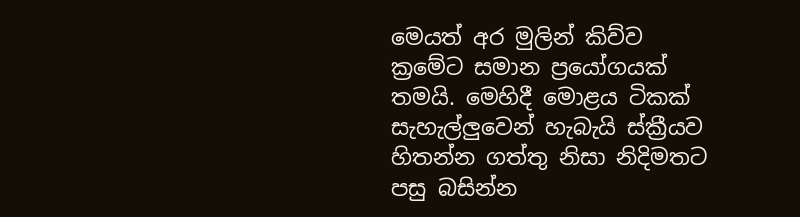මෙයත් අර මුලින් කිව්ව ක්‍රමේට සමාන ප්‍රයෝගයක් තමයි. මෙහිදී මොළය ටිකක් සැහැල්ලුවෙන් හැබැයි ස්ක්‍රීයව හිතන්න ගත්තු නිසා නිදිමතට පසු බසින්න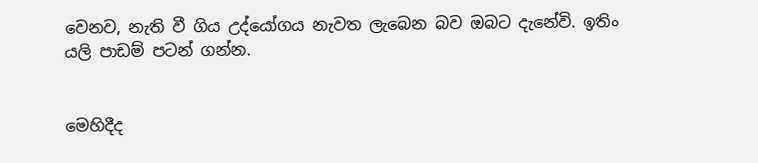වෙනව, නැති වී ගිය උද්යෝගය නැවත ලැබෙන බව ඔබට දැනේවි. ඉතිං යලි පාඩම් පටන් ගන්න.


මෙහිදීද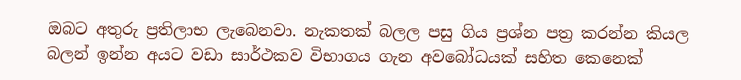ඔබට අතුරු ප්‍රතිලාභ ලැබෙනවා. නැකතක් බලල පසු ගිය ප්‍රශ්න පත්‍ර කරන්න කියල බලන් ඉන්න අයට වඩා සාර්ථකව විභාගය ගැන අවබෝධයක් සහිත කෙනෙක්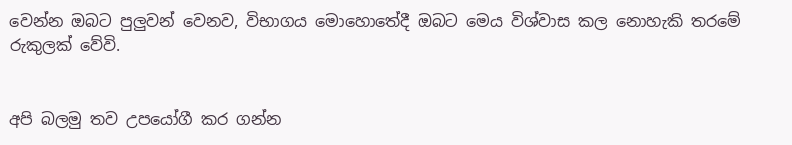වෙන්න ඔබට පුලුවන් වෙනව, විභාගය මොහොතේදී ඔබට මෙය විශ්වාස කල නොහැකි තරමේ රුකුලක් වේවි.


අපි බලමු තව උපයෝගී කර ගන්න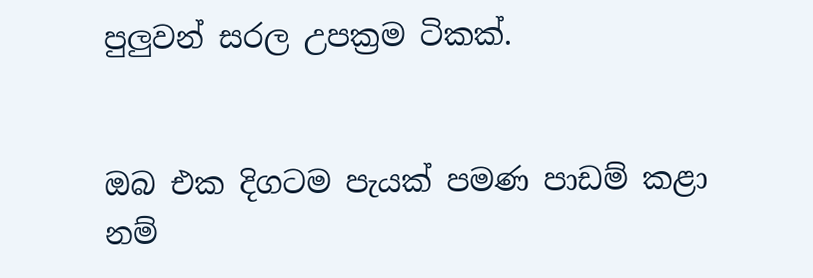පුලුවන් සරල උපක්‍රම ටිකක්.


ඔබ එක දිගටම පැයක් පමණ පාඩම් කළා නම්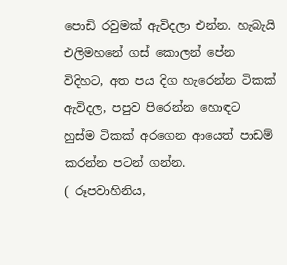පොඩි රවුමක් ඇවිදලා එන්න. හැබැයි එලිමහනේ ගස් කොලන් පේන විදිහට, අත පය දිග හැරෙන්න ටිකක් ඇවිදල, පපුව පිරෙන්න හොඳට හුස්ම ටිකක් අරගෙන ආයෙත් පාඩම් කරන්න පටන් ගන්න.
( රූපවාහිනිය,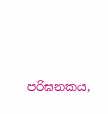පරිඝනකය,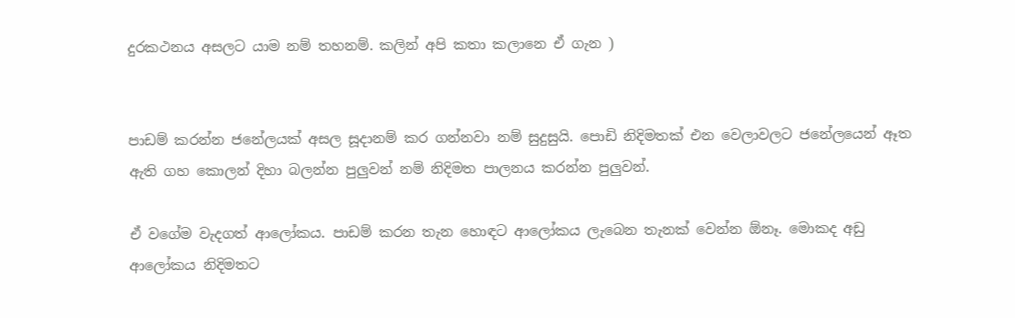දුරකථනය අසලට යාම නම් තහනම්. කලින් අපි කතා කලානෙ ඒ ගැන )


පාඩම් කරන්න ජනේලයක් අසල සූදානම් කර ගන්නවා නම් සුදුසුයි. පොඩි නිදිමතක් එන වෙලාවලට ජනේලයෙන් ඈත ඇති ගහ කොලන් දිහා බලන්න පුලුවන් නම් නිදිමත පාලනය කරන්න පුලුවන්.

ඒ වගේම වැදගත් ආලෝකය. පාඩම් කරන තැන හොඳට ආලෝකය ලැබෙන තැනක් වෙන්න ඕනෑ. මොකද අඩු ආලෝකය නිදිමතට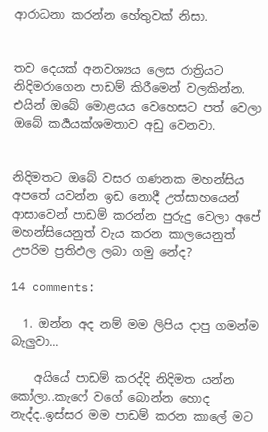ආරාධනා කරන්න හේතුවක් නිසා.


තව දෙයක් අනවශ්‍යය ලෙස රාත්‍රියට නිදිමරාගෙන පාඩම් කිරීමෙන් වලකින්න. එයින් ඔබේ මොළයය වෙහෙසට පත් වෙලා ඔබේ කර්‍යයක්ශමතාව අඩු වෙනවා.


නිදිමතට ඔබේ වසර ගණනක මහන්සිය අපතේ යවන්න ඉඩ නොදී උත්සාහයෙන් ආසාවෙන් පාඩම් කරන්න පුරුදු වෙලා අපේ මහන්සියෙනුත් වැය කරන කාලයෙනුත් උපරිම ප්‍රතිඵල ලබා ගමු නේද?

14 comments:

  1. ඔන්න අද නම් මම ලිපිය දාපු ගමන්ම බැලුවා...

    අයියේ පාඩම් කරද්දි නිදිමත යන්න කෝලා..කැෆේ වගේ බොන්න හොද නැද්ද..ඉස්සර මම පාඩම් කරන කාලේ මට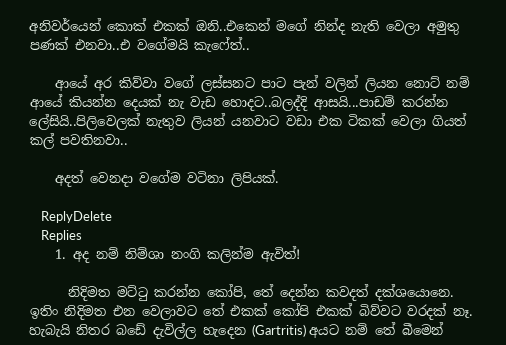අනිවර්යෙන් කොක් එකක් ඔනි..එකෙන් මගේ නින්ද නැති වෙලා අමුතු පණක් එනවා..එ වගේමයි කැෆේත්..

    ආයේ අර කිව්වා වගේ ලස්සනට පාට පැන් වලින් ලියන නොට් නම් ආයේ කියන්න දෙයක් නැ වැඩ හොදට..බලද්දි ආසයි...පාඩම් කරන්න ලේසියි..පිලිවෙලක් නැතුව ලියන් යනවාට වඩා එක ටිකක් වෙලා ගියත් කල් පවතිනවා..

    අදත් වෙනදා වගේම වටිනා ලිපියක්.

    ReplyDelete
    Replies
    1. අද නම් නිම්ශා නංගි කලින්ම ඇවිත්!

      නිදිමත මට්ටු කරන්න කෝපි, තේ දෙන්න කවදත් දක්ශයොනෙ. ඉතිං නිදිමත එන වෙලාවට තේ එකක් කෝපි එකක් බිව්වට වරදක් නෑ. හැබැයි නිතර බඩේ දැවිල්ල හැදෙන (Gartritis) අයට නම් තේ බීමෙන්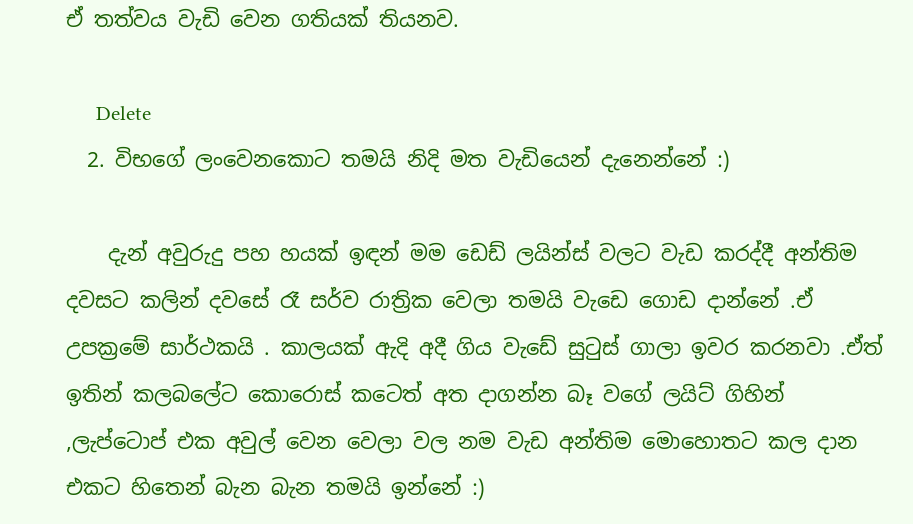ඒ තත්වය වැඩි වෙන ගතියක් තියනව.

      Delete
  2. විභගේ ලංවෙනකොට තමයි නිදි මත වැඩියෙන් දැනෙන්නේ :)

    දැන් අවුරුදු පහ හයක් ඉඳන් මම ඩෙඩ් ලයින්ස් වලට වැඩ කරද්දී අන්තිම දවසට කලින් දවසේ රෑ සර්ව රාත්‍රික වෙලා තමයි වැඩෙ ගොඩ දාන්නේ .ඒ උපක්‍රමේ සාර්ථකයි . කාලයක් ඇදි අදී ගිය වැඩේ සුටුස් ගාලා ඉවර කරනවා .ඒත් ඉතින් කලබලේට කොරොස් කටෙත් අත දාගන්න බෑ වගේ ලයිට් ගිහින් ,ලැප්ටොප් එක අවුල් වෙන වෙලා වල නම වැඩ අන්තිම මොහොතට කල දාන එකට හිතෙන් බැන බැන තමයි ඉන්නේ :)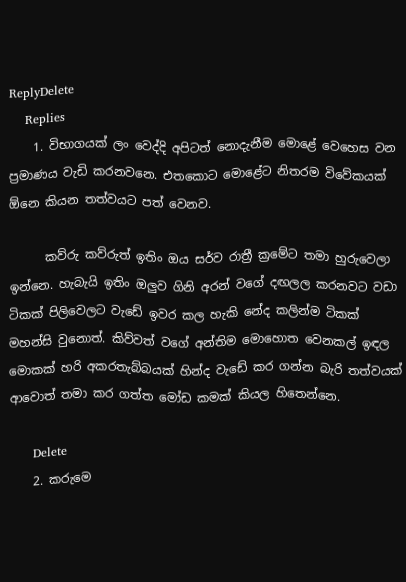ReplyDelete
    Replies
    1. විභාගයක් ලං වෙද්දි අපිටත් නොදැනීම මොළේ වෙහෙස වන ප්‍රමාණය වැඩි කරනවනෙ. එතකොට මොළේට නිතරම විවේකයක් ඕනෙ කියන තත්වයට පත් වෙනව.

      කව්රු කව්රුත් ඉතිං ඔය සර්ව රාත්‍රී ක්‍රමේට තමා හුරුවෙලා ඉන්නෙ. හැබැයි ඉතිං ඔලුව ගිනි අරන් වගේ දඟලල කරනවට වඩා ටිකක් පිලිවෙලට වැඩේ ඉවර කල හැකි නේද කලින්ම ටිකක් මහන්සි වුනොත්. කිව්වත් වගේ අන්තිම මොහොත වෙනකල් ඉඳල මොකක් හරි අකරතැබ්බයක් හින්ද වැඩේ කර ගන්න බැරි තත්වයක් ආවොත් තමා කර ගත්ත මෝඩ කමක් කියල හිතෙන්නෙ.

      Delete
    2. කරුමෙ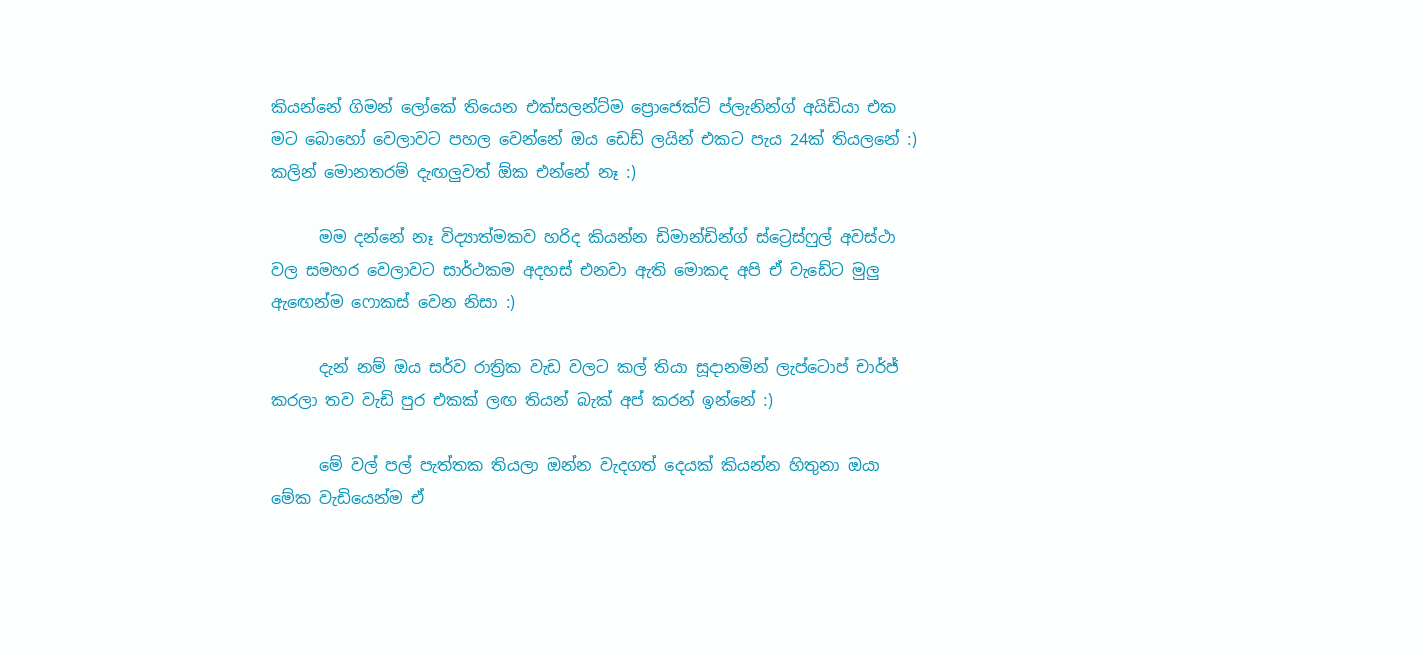කියන්නේ ගිමන් ලෝකේ තියෙන එක්සලන්ට්ම ප්‍රොජෙක්ට් ප්ලැනින්ග් අයිඩියා එක මට බොහෝ වෙලාවට පහල වෙන්නේ ඔය ඩෙඩ් ලයින් එකට පැය 24ක් තියලනේ :) කලින් මොනතරම් දැඟලුවත් ඕක එන්නේ නෑ :)

      මම දන්නේ නෑ විද්‍යාත්මකව හරිද කියන්න ඩිමාන්ඩින්ග් ස්ට්‍රෙස්ෆුල් අවස්ථා වල සමහර වෙලාවට සාර්ථකම අදහස් එනවා ඇති මොකද අපි ඒ වැඩේට මුලු ඇඟෙන්ම ෆොකස් වෙන නිසා :)

      දැන් නම් ඔය සර්ව රාත්‍රික වැඩ වලට කල් තියා සූදානමින් ලැප්ටොප් චාර්ජ් කරලා තව වැඩි පුර එකක් ලඟ තියන් බැක් අප් කරන් ඉන්නේ :)

      මේ වල් පල් පැත්තක තියලා ඔන්න වැදගත් දෙයක් කියන්න හිතුනා ඔයා මේක වැඩියෙන්ම ඒ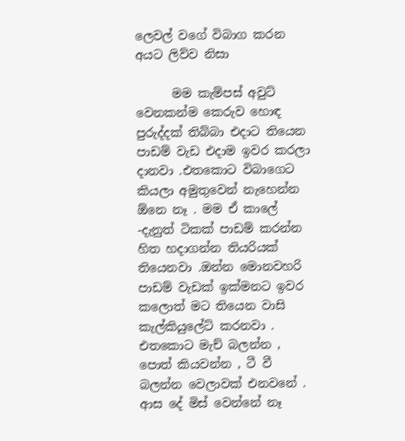ලෙවල් වගේ විබාග කරන අයට ලිව්ව නිසා

      මම කැම්පස් අවුට් වෙනකන්ම කෙරුව හොඳ පුරුද්දක් තිබ්බා එදාට තියෙන පාඩම් වැඩ එදාම ඉවර කරලා දානවා .එතකොට විබාගෙට කියලා අමුතුවෙන් නැහෙන්න ඕනෙ නෑ . මම ඒ කාලේ -දැනුත් ටිකක් පාඩම් කරන්න හිත හදාගන්න තියරියක් තියෙනවා .ඔන්න මොනවහරි පාඩම් වැඩක් ඉක්මනට ඉවර කලොත් මට තියෙන වාසි කැල්කියුලේට් කරනවා . එතකොට මැච් බලන්න , පොත් කියවන්න , ටී වී බලන්න වෙලාවක් එනවනේ . ආස දේ මිස් වෙන්නේ නෑ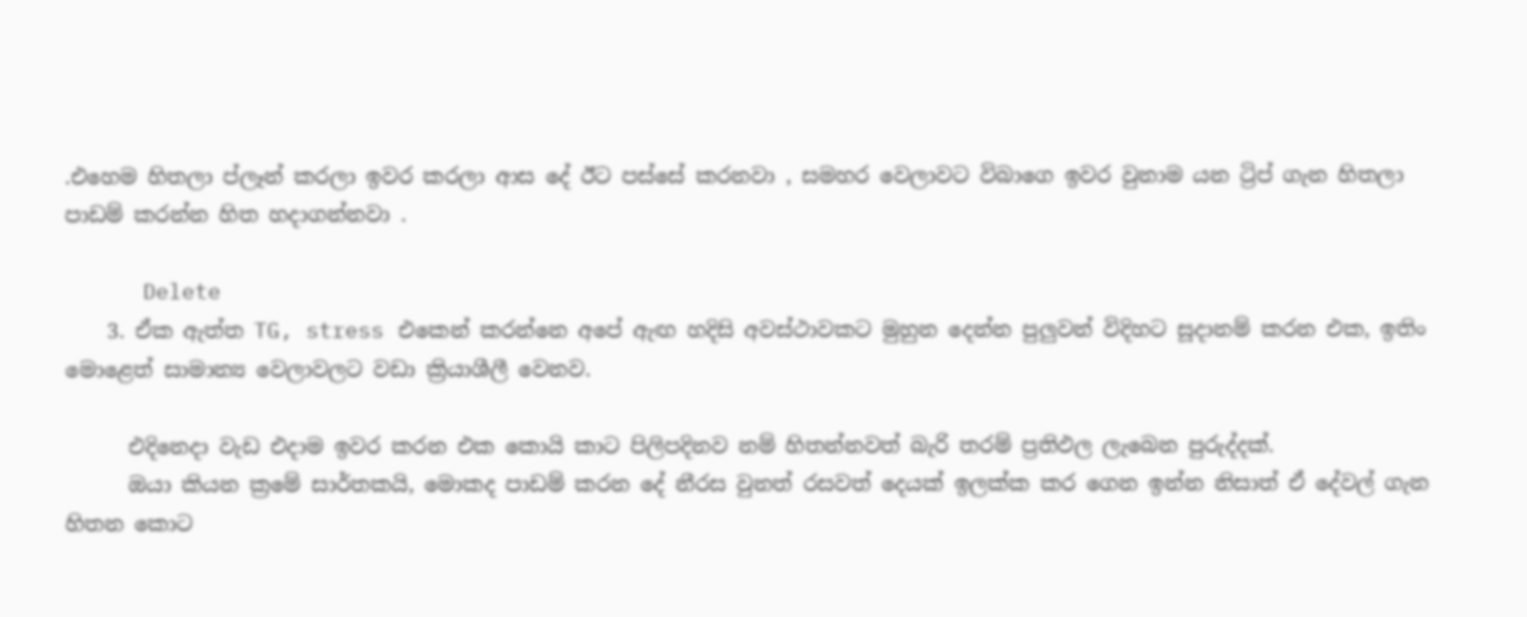.එහෙම හිතලා ප්ලෑන් කරලා ඉවර කරලා ආස දේ ඊට පස්සේ කරනවා , සමහර වෙලාවට විබාගෙ ඉවර වුනාම යන ට්‍රිප් ගැන හිතලා පාඩම් කරන්න හිත හදාගන්නවා .

      Delete
    3. ඒක ඇත්ත TG, stress එකෙන් කරන්නෙ අපේ ඇඟ හදිසි අවස්ථාවකට මුහුන දෙන්න පුලුවන් විදිහට සූදානම් කරන එක, ඉතිං මොළෙත් සාමාන්‍ය වෙලාවලට වඩා ක්‍රියාශීලී වෙනව.

      එදිනෙදා වැඩ එදාම ඉවර කරන එක කොයි කාට පිලිපදිනව නම් හිතන්නවත් බැරි තරම් ප්‍රතිඵල ලැබෙන පුරුද්දක්.
      ඔයා කියන ක්‍රමේ සාර්තකයි, මොකද පාඩම් කරන දේ නීරස වුනත් රසවත් දෙයක් ඉලක්ක කර ගෙන ඉන්න නිසාත් ඒ දේවල් ගැන හිතන කොට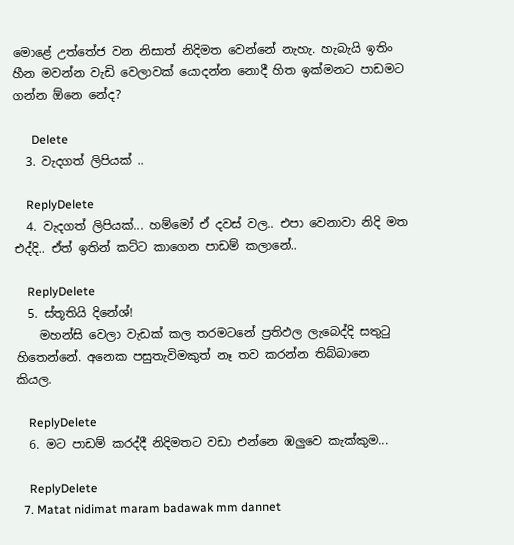මොළේ උත්තේජ වන නිසාත් නිදිමත වෙන්නේ නැහැ. හැබැයි ඉතිං හීන මවන්න වැඩි වෙලාවක් යොදන්න නොදී හිත ඉක්මනට පාඩමට ගන්න ඕනෙ නේද?

      Delete
  3. වැදගත් ලිපියක් ..

    ReplyDelete
  4. වැදගත් ලිපියක්... හම්මෝ ඒ දවස් වල.. එපා වෙනාවා නිදි මත එද්දි.. ඒත් ඉතින් කට්ට කාගෙන පාඩම් කලානේ..

    ReplyDelete
  5. ස්තූතියි දිනේශ්!
    මහන්සි වෙලා වැඩක් කල තරමටනේ ප්‍රතිඵල ලැබෙද්දි සතුටු හිතෙන්නේ. අනෙක පසුතැවිමකුත් නෑ තව කරන්න තිබ්බානෙ කියල.

    ReplyDelete
  6. මට පාඩම් කරද්දී නිදිමතට වඩා එන්නෙ ඹලුවෙ කැක්කුම...

    ReplyDelete
  7. Matat nidimat maram badawak mm dannet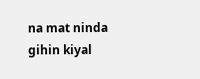na mat ninda gihin kiyal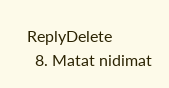ReplyDelete
  8. Matat nidimat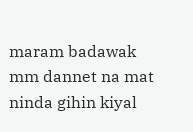maram badawak mm dannet na mat ninda gihin kiyal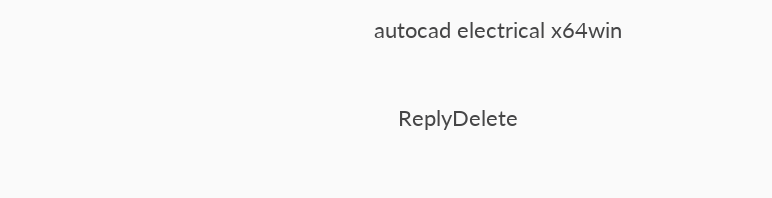autocad electrical x64win

    ReplyDelete